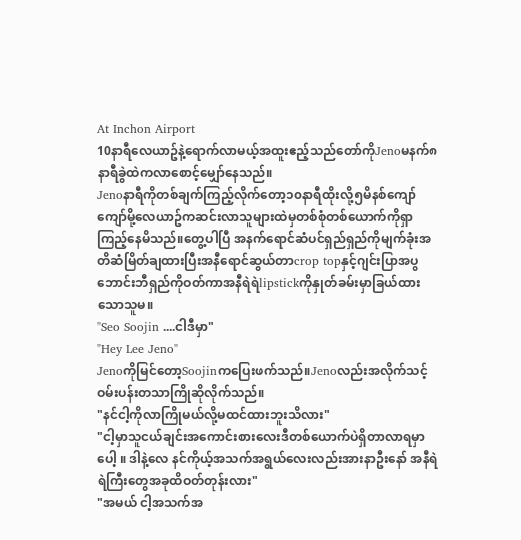At Inchon Airport
10နာရီလေယာဥ်နဲ့ရောက်လာမယ့်အထူးဧည့်သည်တော်ကိုJenoမနက်၈နာရီခွဲထဲကလာစောင့်မျှော်နေသည်။
Jenoနာရီကိုတစ်ချက်ကြည့်လိုက်တော့၁၀နာရီထိုးလို့၅မိနစ်ကျော်ကျော်မို့လေယာဥ်ကဆင်းလာသူများထဲမှတစ်စုံတစ်ယောက်ကိုရှာကြည့်နေမိသည်။တွေ့ပါပြီ အနက်ရောင်ဆံပင်ရှည်ရှည်ကိုမျက်ခုံးအတိဆံမြိတ်ချထားပြီးအနီရောင်ဆွယ်တာcrop topနှင့်ဂျင်းပြာအပွဘောင်းဘီရှည်ကိုဝတ်ကာအနီရဲရဲlipstickကိုနှုတ်ခမ်းမှာခြယ်ထားသောသူမ။
"Seo Soojin ....ငါဒီမှာ"
"Hey Lee Jeno"
Jenoကိုမြင်တော့Soojinကပြေးဖက်သည်။Jenoလည်းအလိုက်သင့်ဝမ်းပန်းတသာကြိုဆိုလိုက်သည်။
"နင်ငါ့ကိုလာကြိုမယ်လို့မထင်ထားဘူးသိလား"
"ငါ့မှာသူငယ်ချင်းအကောင်းစားလေးဒီတစ်ယောက်ပဲရှိတာလာရမှာပေါ့ ။ ဒါနဲ့လေ နင်ကိုယ့်အသက်အရွယ်လေးလည်းအားနာဦးနော် အနီရဲရဲကြီးတွေအခုထိဝတ်တုန်းလား"
"အမယ် ငါ့အသက်အ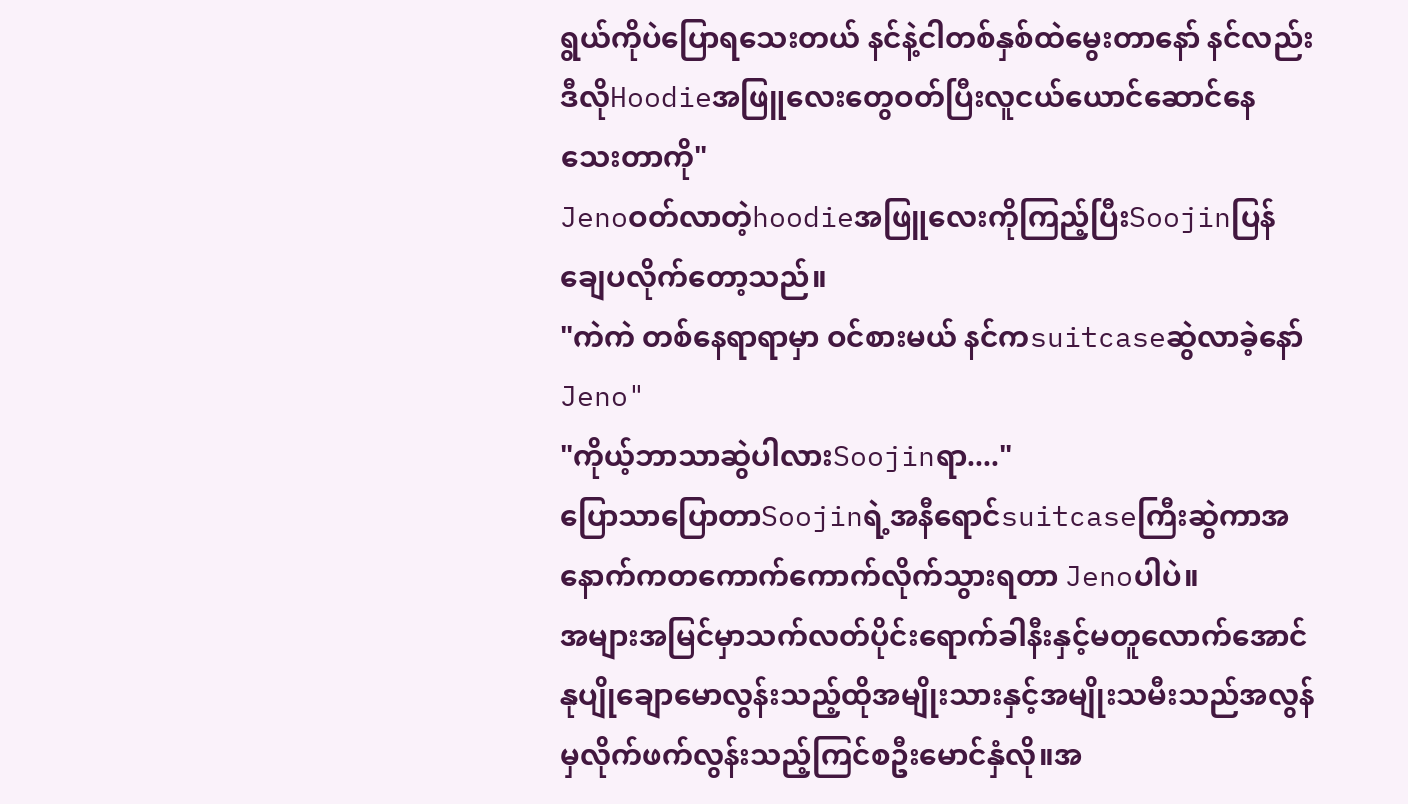ရွယ်ကိုပဲပြောရသေးတယ် နင်နဲ့ငါတစ်နှစ်ထဲမွေးတာနော် နင်လည်းဒီလိုHoodieအဖြူလေးတွေဝတ်ပြီးလူငယ်ယောင်ဆောင်နေသေးတာကို"
Jenoဝတ်လာတဲ့hoodieအဖြူလေးကိုကြည့်ပြီးSoojinပြန်ချေပလိုက်တော့သည်။
"ကဲကဲ တစ်နေရာရာမှာ ဝင်စားမယ် နင်ကsuitcaseဆွဲလာခဲ့နော် Jeno"
"ကိုယ့်ဘာသာဆွဲပါလားSoojinရာ...."
ပြောသာပြောတာSoojinရဲ့အနီရောင်suitcaseကြီးဆွဲကာအနောက်ကတကောက်ကောက်လိုက်သွားရတာ Jenoပါပဲ။
အများအမြင်မှာသက်လတ်ပိုင်းရောက်ခါနီးနှင့်မတူလောက်အောင်နုပျိုချောမောလွန်းသည့်ထိုအမျိုးသားနှင့်အမျိုးသမီးသည်အလွန်မှလိုက်ဖက်လွန်းသည့်ကြင်စဦးမောင်နှံလို။အ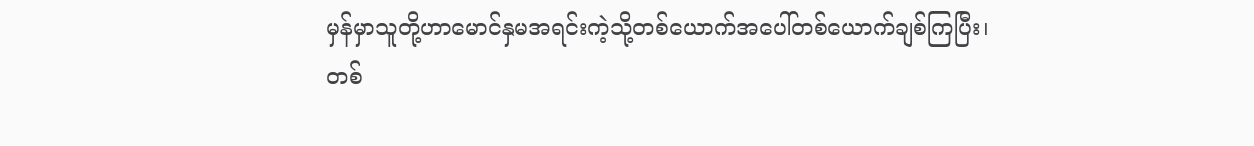မှန်မှာသူတို့ဟာမောင်နှမအရင်းကဲ့သို့တစ်ယောက်အပေါ်တစ်ယောက်ချစ်ကြပြီး၊တစ်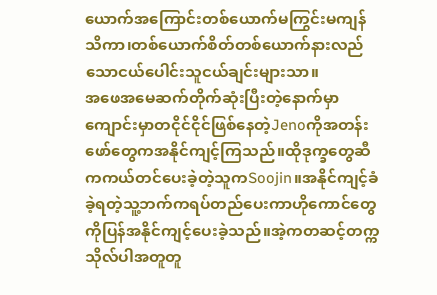ယောက်အကြောင်းတစ်ယောက်မကြွင်းမကျန်သိကာ၊တစ်ယောက်စိတ်တစ်ယောက်နားလည်သောငယ်ပေါင်းသူငယ်ချင်းများသာ။
အဖေအမေဆက်တိုက်ဆုံးပြီးတဲ့နောက်မှာ ကျောင်းမှာတငိုင်ငိုင်ဖြစ်နေတဲ့Jenoကိုအတန်းဖော်တွေကအနိုင်ကျင့်ကြသည်။ထိုဒုက္ခတွေဆီကကယ်တင်ပေးခဲ့တဲ့သူကSoojin။အနိုင်ကျင့်ခံခဲ့ရတဲ့သူ့ဘက်ကရပ်တည်ပေးကာဟိုကောင်တွေကိုပြန်အနိုင်ကျင့်ပေးခဲ့သည်။အဲ့ကတဆင့်တက္ကသိုလ်ပါအတူတူ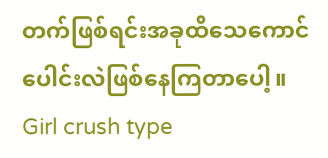တက်ဖြစ်ရင်းအခုထိသေကောင်ပေါင်းလဲဖြစ်နေကြတာပေါ့။
Girl crush type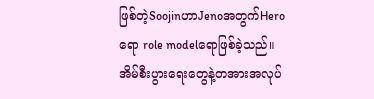ဖြစ်တဲ့SoojinဟာJenoအတွက်Heroရော role modelရောဖြစ်ခဲ့သည်။အိမ်စီးပွားရေးတွေနဲ့တအားအလုပ်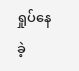ရှုပ်နေခဲ့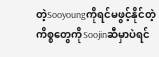တဲ့Sooyoungကိုရင်မဖွင့်နိုင်တဲ့ကိစ္စတွေကိုSoojinဆီမှာပဲရင်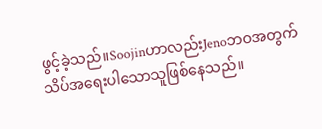ဖွင့်ခဲ့သည်။Soojinဟာလည်းJenoဘဝအတွက်သိပ်အရေးပါသောသူဖြစ်နေသည်။